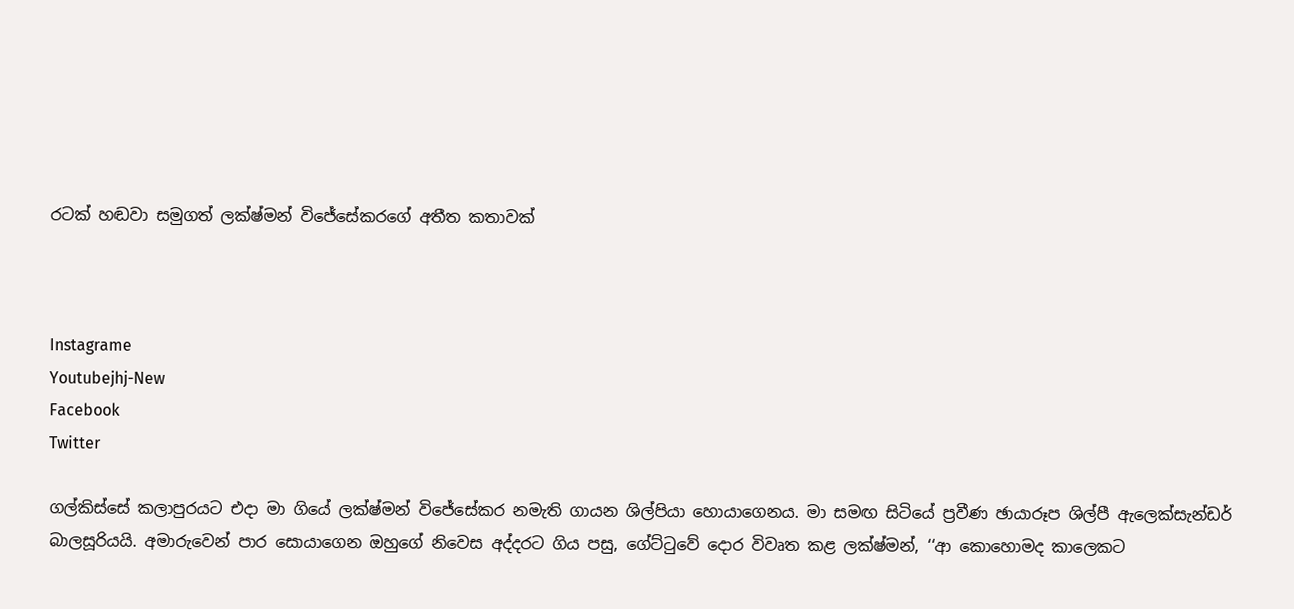රටක් හඬවා සමුගත් ලක්ෂ්මන් විජේසේකරගේ අතීත කතාවක්



Instagrame
Youtubejhj-New
Facebook
Twitter

ගල්කිස්සේ කලාපුරයට එදා මා ගියේ ලක්ෂ්මන් විජේසේකර නමැති ගායන ශිල්පියා හොයාගෙනය. මා සමඟ සිටියේ ප්‍රවීණ ඡායාරූප ශිල්පී ඇලෙක්සැන්ඩර් බාලසූරියයි. අමාරුවෙන් පාර සොයාගෙන ඔහුගේ නිවෙස අද්දරට ගිය පසු, ගේට්ටුවේ දොර විවෘත කළ ලක්ෂ්මන්, ‘‘ආ කොහොමද කාලෙකට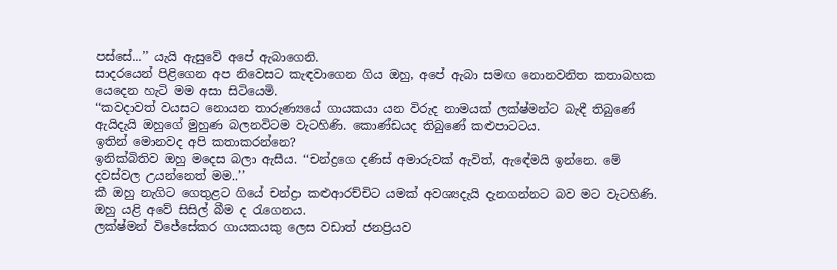පස්සේ...’’ යැයි ඇසුවේ අපේ ඇබාගෙනි.
සාදරයෙන් පිළිගෙන අප නිවෙසට කැඳවාගෙන ගිය ඔහු, අපේ ඇබා සමඟ නොනවනිත කතාබහක යෙදෙන හැටි මම අසා සිටියෙමි.
‘‘කවදාවත් වයසට නොයන තාරුණ්‍යයේ ගායකයා යන විරුද නාමයක් ලක්ෂ්මන්ට බැඳී තිබුණේ ඇයිදැයි ඔහුගේ මුහුණ බලනවිටම වැටහිණි. කොණ්ඩයද තිබුණේ කළුපාටටය.
ඉතින් මොනවද අපි කතාකරන්නෙ?
ඉනික්බිතිව ඔහු මදෙස බලා ඇසීය. ‘‘චන්ද්‍රගෙ දණිස් අමාරුවක් ඇවිත්, ඇඳේමයි ඉන්නෙ. මේ දවස්වල උයන්නෙත් මම..’’
කී ඔහු නැගිට ගෙතුළට ගියේ චන්ද්‍රා කළුආරච්චිට යමක් අවශ්‍යදැයි දැනගන්නට බව මට වැටහිණි.
ඔහු යළි අවේ සිසිල් බීම ද රැගෙනය.
ලක්ෂ්මන් විජේසේකර ගායකයකු ලෙස වඩාත් ජනප්‍රියව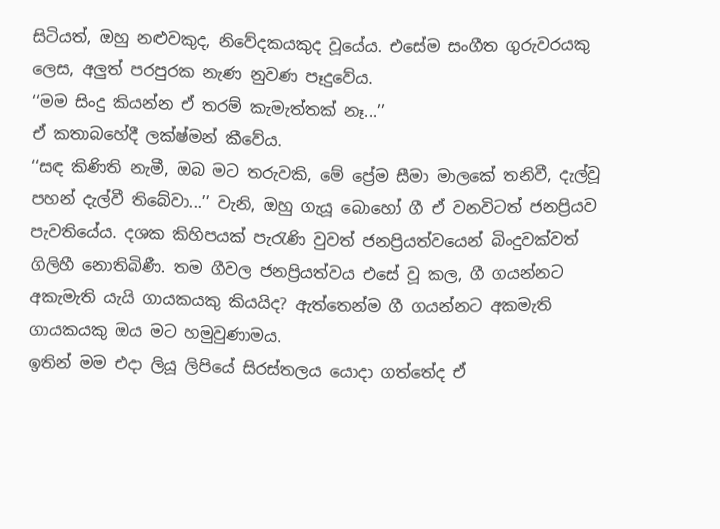සිටියත්, ඔහු නළුවකුද, නිවේදකයකුද වූයේය. එසේම සංගීත ගුරුවරයකු ලෙස, අලුත් පරපුරක නැණ නුවණ පෑදුවේය.
‘‘මම සිංදු කියන්න ඒ තරම් කැමැත්තක් නෑ...’’
ඒ කතාබහේදී ලක්ෂ්මන් කීවේය.
‘‘සඳ කිණිති නැමී, ඔබ මට තරුවකි, මේ ප්‍රේම සීමා මාලකේ තනිවී, දැල්වූ පහන් දැල්වී තිබේවා...’’ වැනි, ඔහු ගැයූ බොහෝ ගී ඒ වනවිටත් ජනප්‍රියව පැවතියේය. දශක කිහිපයක් පැරැණි වුවත් ජනප්‍රියත්වයෙන් බිංදුවක්වත් ගිලිහී නොතිබිණී. තම ගීවල ජනප්‍රියත්වය එසේ වූ කල, ගී ගයන්නට අකැමැති යැයි ගායකයකු කියයිද? ඇත්තෙන්ම ගී ගයන්නට අකමැති ගායකයකු ඔය මට හමුවුණාමය.
ඉතින් මම එදා ලියූ ලිපියේ සිරස්තලය යොදා ගත්තේද ඒ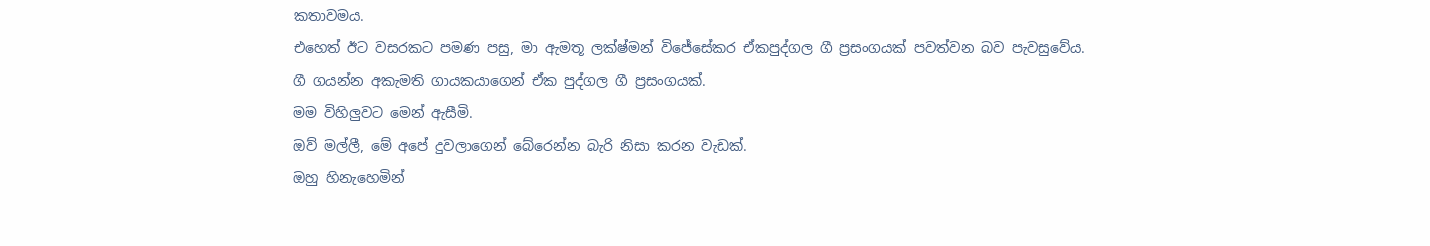කතාවමය.
එහෙත් ඊට වසරකට පමණ පසු, මා ඇමතූ ලක්ෂ්මන් විජේසේකර ඒකපුද්ගල ගී ප්‍රසංගයක් පවත්වන බව පැවසුවේය.
ගී ගයන්න අකැමති ගායකයාගෙන් ඒක පුද්ගල ගී ප්‍රසංගයක්.
මම විහිලුවට මෙන් ඇසීමි.
ඔව් මල්ලී, මේ අපේ දුවලාගෙන් බේරෙන්න බැරි නිසා කරන වැඩක්.
ඔහු හිනැහෙමින්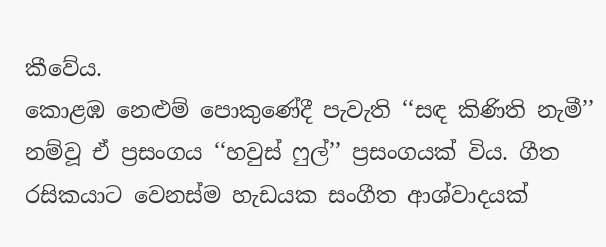කීවේය.
කොළඹ නෙළුම් පොකුණේදී පැවැති ‘‘සඳ කිණිති නැමී’’ නම්වූ ඒ ප්‍රසංගය ‘‘හවුස් ෆුල්’’ ප්‍රසංගයක් විය. ගීත රසිකයාට වෙනස්ම හැඩයක සංගීත ආශ්වාදයක්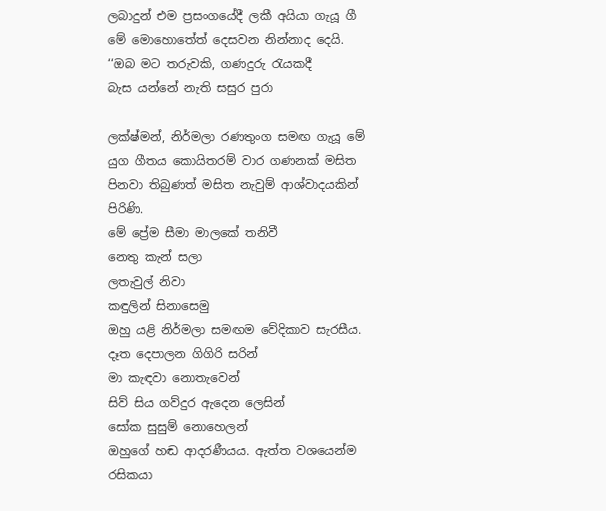ලබාදුන් එම ප්‍රසංගයේදී ලකී අයියා ගැයූ ගී මේ මොහොතේත් දෙසවන නින්නාද දෙයි.
‘‘ඔබ මට තරුවකි, ගණදුරු රැයකදී
බැස යන්නේ නැති සසුර පුරා

ලක්ෂ්මන්, නිර්මලා රණතුංග සමඟ ගැයූ මේ යුග ගීතය කොයිතරම් වාර ගණනක් මසිත පිනවා තිබුණත් මසිත නැවුම් ආශ්වාදයකින් පිරිණි.
මේ ප්‍රේම සීමා මාලකේ තනිවී
නෙතු කැන් සලා
ලතැවුල් නිවා
කඳුලින් සිනාසෙමු
ඔහු යළි නිර්මලා සමඟම වේදිකාව සැරසීය.
දෑත දෙපාලන ගිගිරි සරින්
මා කැඳවා නොතැවෙන්
සිව් සිය ගව්දුර ඇදෙන ලෙසින්
සෝක සුසුම් නොහෙලන්
ඔහුගේ හඬ ආදරණීයය. ඇත්ත වශයෙන්ම රසිකයා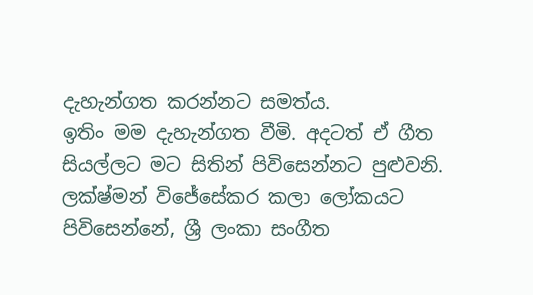දැහැන්ගත කරන්නට සමත්ය.
ඉතිං මම දැහැන්ගත වීමි. අදටත් ඒ ගීත සියල්ලට මට සිතින් පිවිසෙන්නට පුළුවනි.
ලක්ෂ්මන් විජේසේකර කලා ලෝකයට පිවිසෙන්නේ, ශ්‍රී ලංකා සංගීත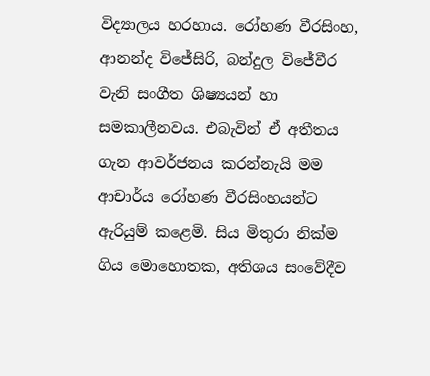විද්‍යාලය හරහාය. රෝහණ වීරසිංහ, ආනන්ද විජේසිරි, බන්දුල විජේවීර වැනි සංගීත ශිෂ්‍යයන් හා සමකාලීනවය. එබැවින් ඒ අතීතය ගැන ආවර්ජනය කරන්නැයි මම ආචාර්ය රෝහණ වීරසිංහයන්ට ඇරියුම් කළෙමි. සිය මිතුරා නික්ම ගිය මොහොතක, අතිශය සංවේදීව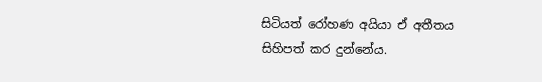සිටියත් රෝහණ අයියා ඒ අතීතය සිහිපත් කර දුන්නේය.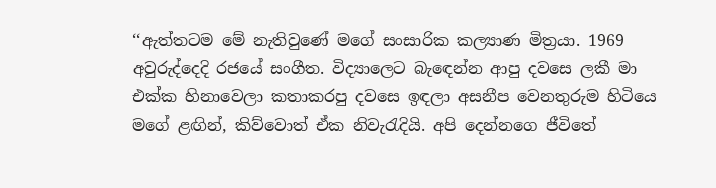‘‘ඇත්තටම මේ නැතිවුණේ මගේ සංසාරික කල්‍යාණ මිත්‍රයා. 1969 අවුරුද්දෙදි රජයේ සංගීත. විද්‍යාලෙට බැඳෙන්න ආපු දවසෙ ලකී මා එක්ක හිනාවෙලා කතාකරපු දවසෙ ඉඳලා අසනීප වෙනතුරුම හිටියෙ මගේ ළඟින්, කිව්වොත් ඒක නිවැරැදියි. අපි දෙන්නගෙ ජීවිතේ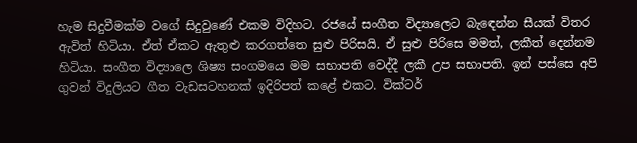හැම සිදුවීමක්ම වගේ සිදුවුණේ එකම විදිහට. රජයේ සංගීත විද්‍යාලෙට බැඳෙන්න සීයක් විතර ඇවිත් හිටියා. ඒත් ඒකට ඇතුළු කරගත්තෙ සුළු පිරිසයි. ඒ සුළු පිරිසෙ මමත්, ලකීත් දෙන්නම හිටියා. සංගීත විද්‍යාලෙ ශිෂ්‍ය සංගමයෙ මම සභාපති වෙද්දී ලකී උප සභාපති. ඉන් පස්සෙ අපි ගුවන් විදුලියට ගීත වැඩසටහනක් ඉදිරිපත් කළේ එකට. වික්ටර්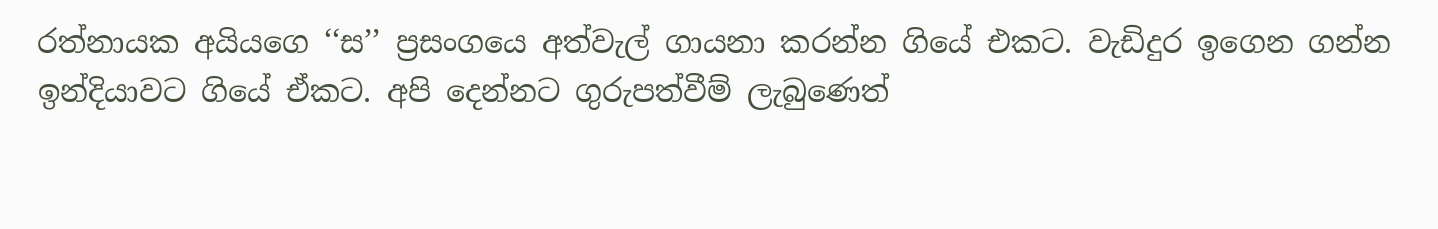රත්නායක අයියගෙ ‘‘ස’’ ප්‍රසංගයෙ අත්වැල් ගායනා කරන්න ගියේ එකට. වැඩිදුර ඉගෙන ගන්න ඉන්දියාවට ගියේ ඒකට. අපි දෙන්නට ගුරුපත්වීම් ලැබුණෙත්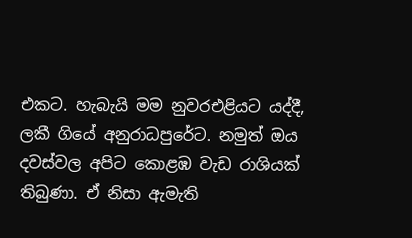එකට. හැබැයි මම නුවරඑළියට යද්දී, ලකී ගියේ අනුරාධපුරේට. නමුත් ඔය දවස්වල අපිට කොළඹ වැඩ රාශියක් තිබුණා. ඒ නිසා ඇමැති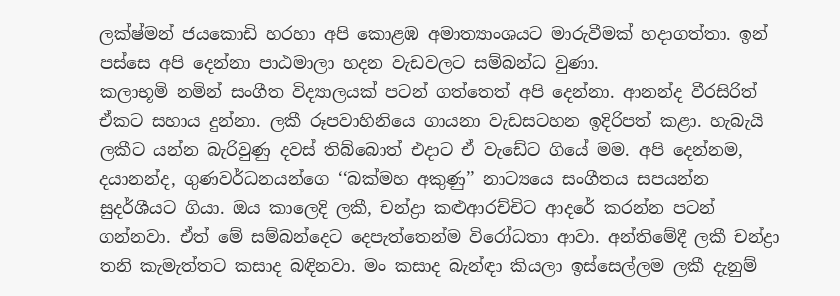ලක්ෂ්මන් ජයකොඩි හරහා අපි කොළඹ අමාත්‍යාංශයට මාරුවීමක් හදාගත්තා. ඉන් පස්සෙ අපි දෙන්නා පාඨමාලා හදන වැඩවලට සම්බන්ධ වුණා.
කලාභූමි නමින් සංගීත විද්‍යාලයක් පටන් ගත්තෙත් අපි දෙන්නා. ආනන්ද වීරසිරිත් ඒකට සහාය දුන්නා. ලකී රූපවාහිනියෙ ගායනා වැඩසටහන ඉදිරිපත් කළා. හැබැයි ලකීට යන්න බැරිවුණු දවස් තිබ්බොත් එදාට ඒ වැඩේට ගියේ මම. අපි දෙන්නම, දයානන්ද, ගුණවර්ධනයන්ගෙ ‘‘බක්මහ අකුණු’’ නාට්‍යයෙ සංගීතය සපයන්න සුදර්ශීයට ගියා. ඔය කාලෙදි ලකී, චන්ද්‍රා කළුආරච්චිට ආදරේ කරන්න පටන් ගන්නවා. ඒත් මේ සම්බන්දෙට දෙපැත්තෙන්ම විරෝධතා ආවා. අන්තිමේදී ලකී චන්ද්‍රා තනි කැමැත්තට කසාද බඳිනවා. මං කසාද බැන්ඳා කියලා ඉස්සෙල්ලම ලකී දැනුම්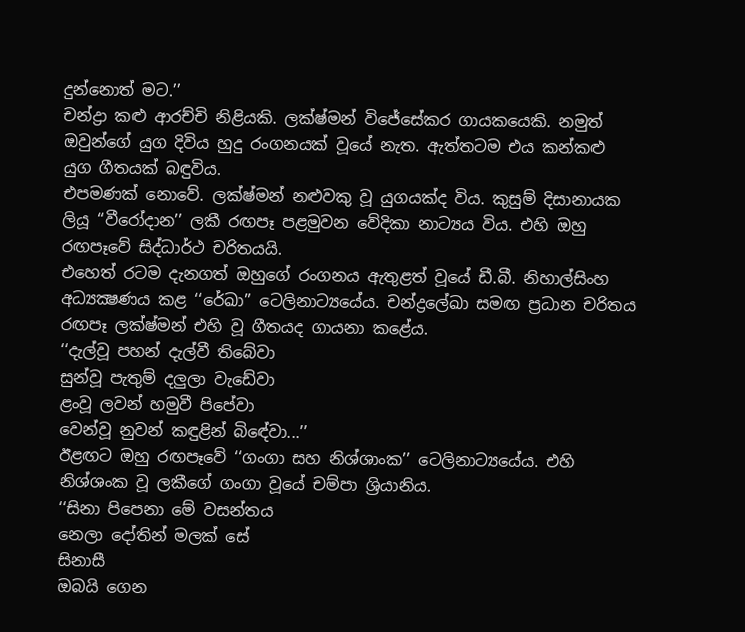දුන්නොත් මට.’’
චන්ද්‍රා කළු ආරච්චි නිළියකි. ලක්ෂ්මන් විජේසේකර ගායකයෙකි. නමුත් ඔවුන්ගේ යුග දිවිය හුදු රංගනයක් වූයේ නැත. ඇත්තටම එය කන්කළු යුග ගීතයක් බඳුවිය.
එපමණක් නොවේ. ලක්ෂ්මන් නළුවකු වූ යුගයක්ද විය. කුසුම් දිසානායක ලියූ ‘‘වීරෝදාන’’ ලකී රඟපෑ පළමුවන වේදිකා නාට්‍යය විය. එහි ඔහු රඟපෑවේ සිද්ධාර්ථ චරිතයයි.
එහෙත් රටම දැනගත් ඔහුගේ රංගනය ඇතුළත් වූයේ ඩී.බී. නිහාල්සිංහ අධ්‍යක්‍ෂණය කළ ‘‘රේඛා’’ ටෙලිනාට්‍යයේය. චන්ද්‍රලේඛා සමඟ ප්‍රධාන චරිතය රඟපෑ ලක්ෂ්මන් එහි වූ ගීතයද ගායනා කළේය.
‘‘දැල්වූ පහන් දැල්වී තිබේවා
සුන්වූ පැතුම් දලුලා වැඩේවා
ළංවූ ලවන් හමුවී පිපේවා
වෙන්වූ නුවන් කඳුළින් බිඳේවා...’’
ඊළඟට ඔහු රඟපෑවේ ‘‘ගංගා සහ නිශ්ශාංක’’ ටෙලිනාට්‍යයේය. එහි නිශ්ශංක වූ ලකීගේ ගංගා වූයේ චම්පා ශ්‍රියානිය.
‘‘සිනා පිපෙනා මේ වසන්තය
නෙලා දෝතින් මලක් සේ
සිනාසී
ඔබයි ගෙන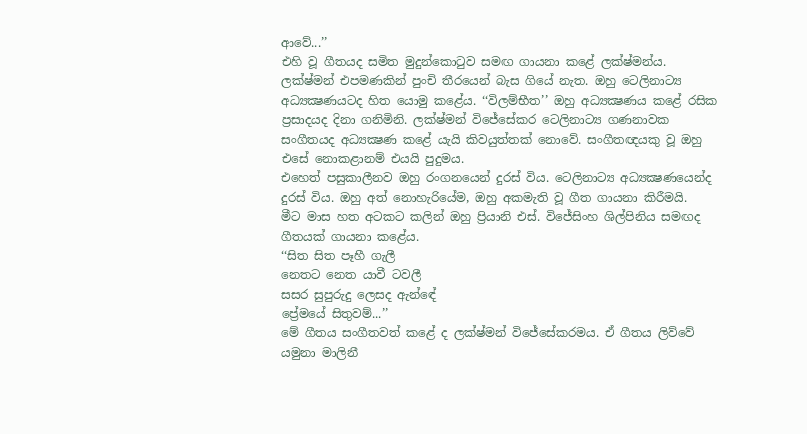ආවේ...’’
එහි වූ ගීතයද සමිත මුදුන්කොටුව සමඟ ගායනා කළේ ලක්ෂ්මන්ය.
ලක්ෂ්මන් එපමණකින් පුංචි තීරයෙන් බැස ගියේ නැත. ඔහු ටෙලිනාට්‍ය අධ්‍යක්‍ෂණයටද හිත යොමු කළේය. ‘‘විලම්භීත’’ ඔහු අධ්‍යක්‍ෂණය කළේ රසික ප්‍රසාදයද දිනා ගනිමිනි. ලක්ෂ්මන් විජේසේකර ටෙලිනාට්‍ය ගණනාවක සංගීතයද අධ්‍යක්‍ෂණ කළේ යැයි කිවයුත්තක් නොවේ. සංගීතඥයකු වූ ඔහු එසේ නොකළානම් එයයි පුදුමය.
එහෙත් පසුකාලීනව ඔහු රංගනයෙන් දුරස් විය. ටෙලිනාට්‍ය අධ්‍යක්‍ෂණයෙන්ද දුරස් විය. ඔහු අත් නොහැරියේම, ඔහු අකමැති වූ ගීත ගායනා කිරීමයි.
මීට මාස හත අටකට කලින් ඔහු ප්‍රියානි එස්. විජේසිංහ ශිල්පිනිය සමඟද ගීතයක් ගායනා කළේය.
‘‘සිත සිත පෑහී ගැලී
නෙතට නෙත යාවී ටවලී
සසර සුපුරුදු ලෙසද ඇන්ඳේ
ප්‍රේමයේ සිතුවම්...’’
මේ ගීතය සංගීතවත් කළේ ද ලක්ෂ්මන් විජේසේකරමය. ඒ ගීතය ලිව්වේ යමුනා මාලිනී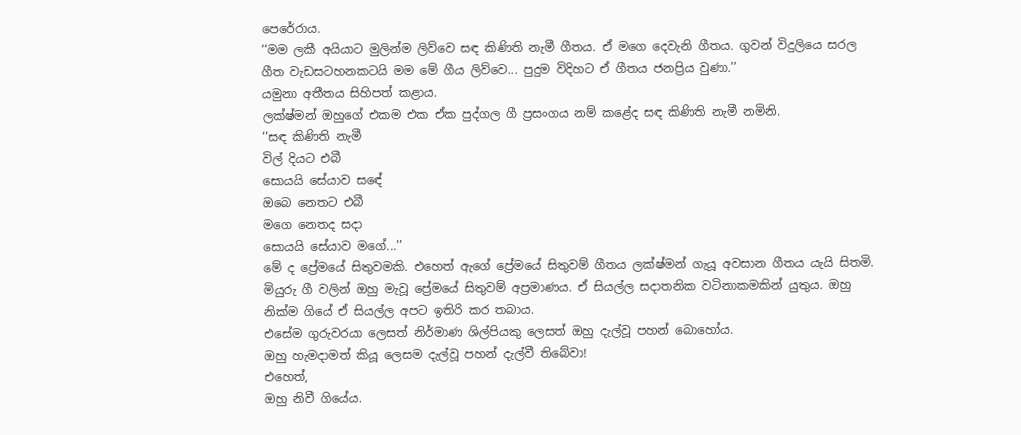පෙරේරාය.
‘‘මම ලකී අයියාට මුලින්ම ලිව්වෙ සඳ කිණිති නැමී ගීතය. ඒ මගෙ දෙවැනි ගීතය. ගුවන් විදුලියෙ සරල ගීත වැඩසටහනකටයි මම මේ ගීය ලිව්වෙ... පුදුම විදිහට ඒ ගීතය ජනප්‍රිය වුණා.’’
යමුනා අතීතය සිහිපත් කළාය.
ලක්ෂ්මන් ඔහුගේ එකම එක ඒක පුද්ගල ගී ප්‍රසංගය නම් කළේද සඳ කිණිති නැමී නමිනි.
‘‘සඳ කිණිති නැමී
විල් දියට එබී
සොයයි සේයාව සඳේ
ඔබෙ නෙතට එබී
මගෙ නෙතද සදා
සොයයි සේයාව මගේ...’’
මේ ද ප්‍රේමයේ සිතුවමකි. එහෙත් ඇගේ ප්‍රේමයේ සිතුවම් ගීතය ලක්ෂ්මන් ගැයූ අවසාන ගීතය යැයි සිතමි.
මියුරු ගී වලින් ඔහු මැවූ ප්‍රේමයේ සිතුවම් අප්‍රමාණය. ඒ සියල්ල සදාතනික වටිනාකමකින් යුතුය. ඔහු නික්ම ගියේ ඒ සියල්ල අපට ඉතිරි කර තබාය.
එසේම ගුරුවරයා ලෙසත් නිර්මාණ ශිල්පියකු ලෙසත් ඔහු දැල්වූ පහන් බොහෝය.
ඔහු හැමදාමත් කියූ ලෙසම දැල්වූ පහන් දැල්වී තිබේවා!
එහෙත්,
ඔහු නිවී ගියේය.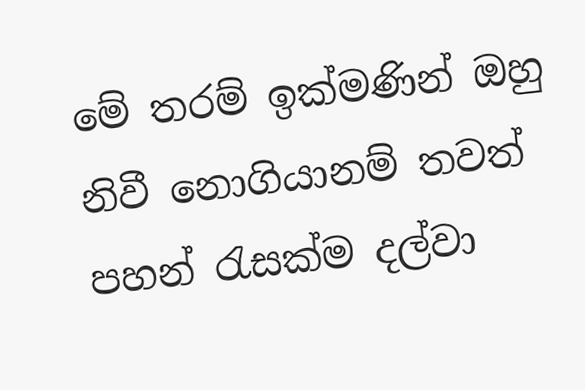මේ තරම් ඉක්මණින් ඔහු නිවී නොගියානම් තවත් පහන් රැසක්ම දල්වා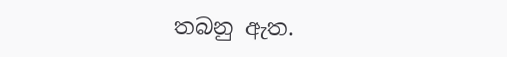තබනු ඇත.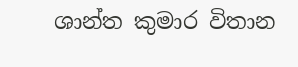ශාන්ත කුමාර විතාන